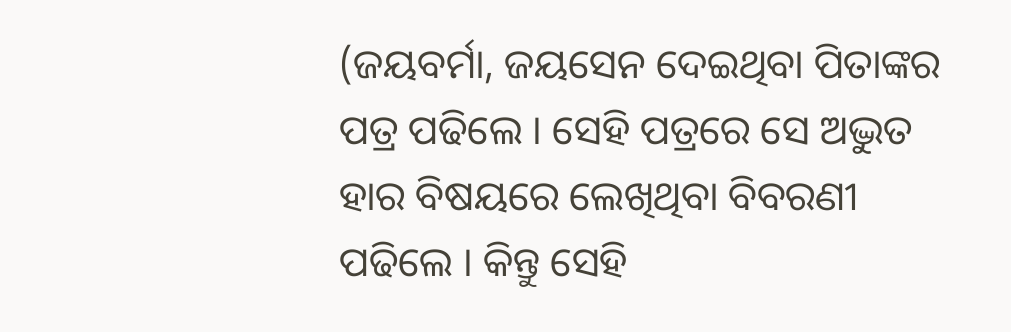(ଜୟବର୍ମା, ଜୟସେନ ଦେଇଥିବା ପିତାଙ୍କର ପତ୍ର ପଢିଲେ । ସେହି ପତ୍ରରେ ସେ ଅଦ୍ଭୁତ ହାର ବିଷୟରେ ଲେଖିଥିବା ବିବରଣୀ ପଢିଲେ । କିନ୍ତୁ ସେହି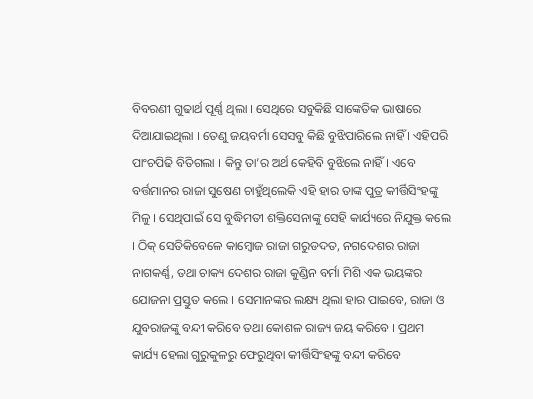ବିବରଣୀ ଗୁଢାର୍ଥ ପୂର୍ଣ୍ଣ ଥିଲା । ସେଥିରେ ସବୁକିଛି ସାଙ୍କେତିକ ଭାଷାରେ ଦିଆଯାଇଥିଲା । ତେଣୁ ଜୟବର୍ମା ସେସବୁ କିଛି ବୁଝିପାରିଲେ ନାହିଁ । ଏହିପରି ପାଂଚପିଢି ବିତିଗଲା । କିନ୍ତୁ ତା’ର ଅର୍ଥ କେହିବି ବୁଝିଲେ ନାହିଁ । ଏବେ ବର୍ତ୍ତମାନର ରାଜା ସୁଷେଣ ଚାହୁଁଥିଲେକି ଏହି ହାର ତାଙ୍କ ପୁତ୍ର କୀର୍ତ୍ତିସିଂହଙ୍କୁ ମିଳୁ । ସେଥିପାଇଁ ସେ ବୁଦ୍ଧିମତୀ ଶକ୍ତିସେନାଙ୍କୁ ସେହି କାର୍ଯ୍ୟରେ ନିଯୁକ୍ତ କଲେ । ଠିକ୍ ସେତିକିବେଳେ କାମ୍ବୋଜ ରାଜା ଗରୁଡଦତ, ନଗଦେଶର ରାଜା ନାଗକର୍ଣ୍ଣ, ତଥା ଚାକ୍ୟ ଦେଶର ରାଜା କୁଣ୍ଡିନ ବର୍ମା ମିଶି ଏକ ଭୟଙ୍କର ଯୋଜନା ପ୍ରସ୍ତୁତ କଲେ । ସେମାନଙ୍କର ଲକ୍ଷ୍ୟ ଥିଲା ହାର ପାଇବେ, ରାଜା ଓ ଯୁବରାଜଙ୍କୁ ବନ୍ଦୀ କରିବେ ତଥା କୋଶଳ ରାଜ୍ୟ ଜୟ କରିବେ । ପ୍ରଥମ କାର୍ଯ୍ୟ ହେଲା ଗୁରୁକୁଳରୁ ଫେରୁଥିବା କୀର୍ତ୍ତିସିଂହଙ୍କୁ ବନ୍ଦୀ କରିବେ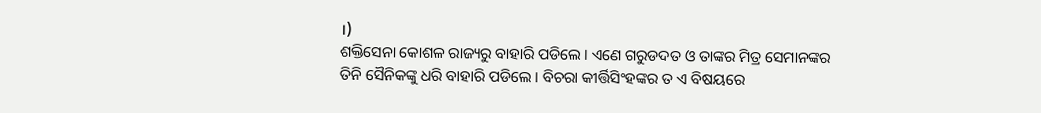।)
ଶକ୍ତିସେନା କୋଶଳ ରାଜ୍ୟରୁ ବାହାରି ପଡିଲେ । ଏଣେ ଗରୁଡଦତ ଓ ତାଙ୍କର ମିତ୍ର ସେମାନଙ୍କର ତିନି ସୈନିକଙ୍କୁ ଧରି ବାହାରି ପଡିଲେ । ବିଚରା କୀର୍ତ୍ତିସିଂହଙ୍କର ତ ଏ ବିଷୟରେ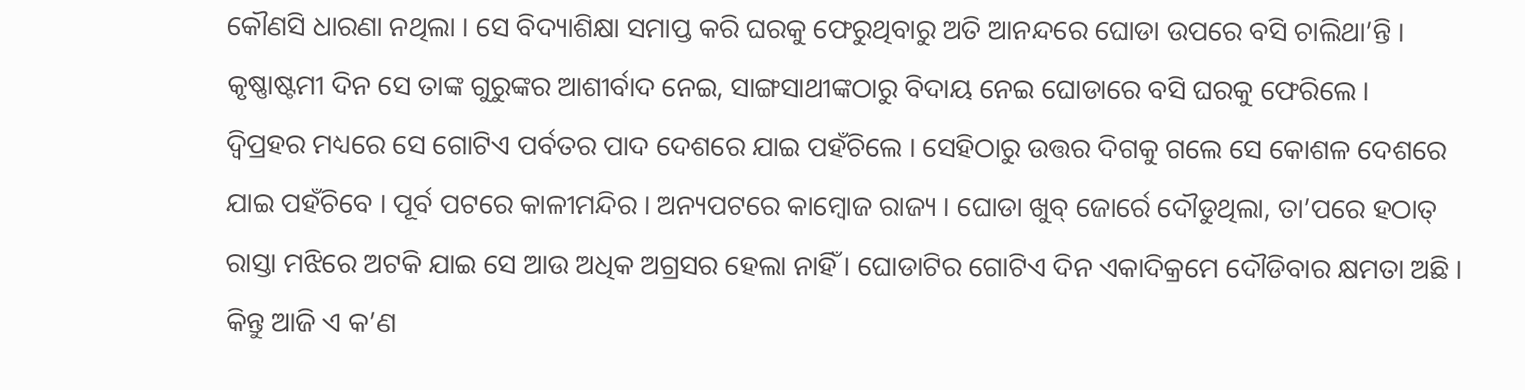କୌଣସି ଧାରଣା ନଥିଲା । ସେ ବିଦ୍ୟାଶିକ୍ଷା ସମାପ୍ତ କରି ଘରକୁ ଫେରୁଥିବାରୁ ଅତି ଆନନ୍ଦରେ ଘୋଡା ଉପରେ ବସି ଚାଲିଥା’ନ୍ତି । କୃଷ୍ଣାଷ୍ଟମୀ ଦିନ ସେ ତାଙ୍କ ଗୁରୁଙ୍କର ଆଶୀର୍ବାଦ ନେଇ, ସାଙ୍ଗସାଥୀଙ୍କଠାରୁ ବିଦାୟ ନେଇ ଘୋଡାରେ ବସି ଘରକୁ ଫେରିଲେ ।
ଦ୍ୱିପ୍ରହର ମଧ୍ୟରେ ସେ ଗୋଟିଏ ପର୍ବତର ପାଦ ଦେଶରେ ଯାଇ ପହଁଚିଲେ । ସେହିଠାରୁ ଉତ୍ତର ଦିଗକୁ ଗଲେ ସେ କୋଶଳ ଦେଶରେ ଯାଇ ପହଁଚିବେ । ପୂର୍ବ ପଟରେ କାଳୀମନ୍ଦିର । ଅନ୍ୟପଟରେ କାମ୍ବୋଜ ରାଜ୍ୟ । ଘୋଡା ଖୁବ୍ ଜୋର୍ରେ ଦୌଡୁଥିଲା, ତା’ପରେ ହଠାତ୍ ରାସ୍ତା ମଝିରେ ଅଟକି ଯାଇ ସେ ଆଉ ଅଧିକ ଅଗ୍ରସର ହେଲା ନାହିଁ । ଘୋଡାଟିର ଗୋଟିଏ ଦିନ ଏକାଦିକ୍ରମେ ଦୌଡିବାର କ୍ଷମତା ଅଛି । କିନ୍ତୁ ଆଜି ଏ କ’ଣ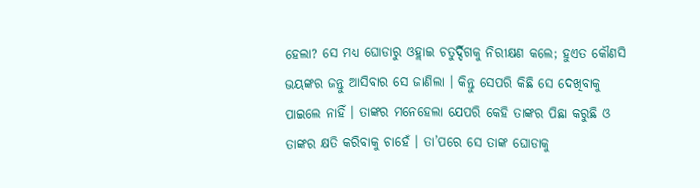ହେଲା? ସେ ମଧ୍ୟ ଘୋଡାରୁ ଓହ୍ଲାଇ ଚତୁର୍ଦ୍ଦିଗକୁ ନିରୀକ୍ଷଣ କଲେ; ହୁଏତ କୌଣସି ଭୟଙ୍କର ଜନ୍ତୁ ଆସିବାର ସେ ଜାଣିଲା । କିନ୍ତୁ ସେପରି କିଛି ସେ ଦେଖିବାକୁ ପାଇଲେ ନାହିଁ । ତାଙ୍କର ମନେହେଲା ଯେପରି କେହି ତାଙ୍କର ପିଛା କରୁଛି ଓ ତାଙ୍କର କ୍ଷତି କରିବାକୁ ଚାହେଁ । ତା’ପରେ ସେ ତାଙ୍କ ଘୋଡାକୁ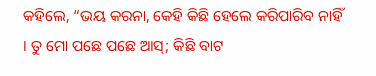କହିଲେ, “ଭୟ କରନା, କେହି କିଛି ହେଲେ କରିପାରିବ ନାହିଁ । ତୁ ମୋ ପଛେ ପଛେ ଆସ୍; କିଛି ବାଟ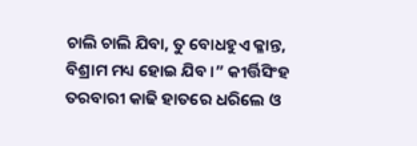ଚାଲି ଚାଲି ଯିବା, ତୁ ବୋଧହୁଏ କ୍ଳାନ୍ତ, ବିଶ୍ରାମ ମଧ୍ୟ ହୋଇ ଯିବ ।” କୀର୍ତ୍ତିସିଂହ ତରବାରୀ କାଢି ହାତରେ ଧରିଲେ ଓ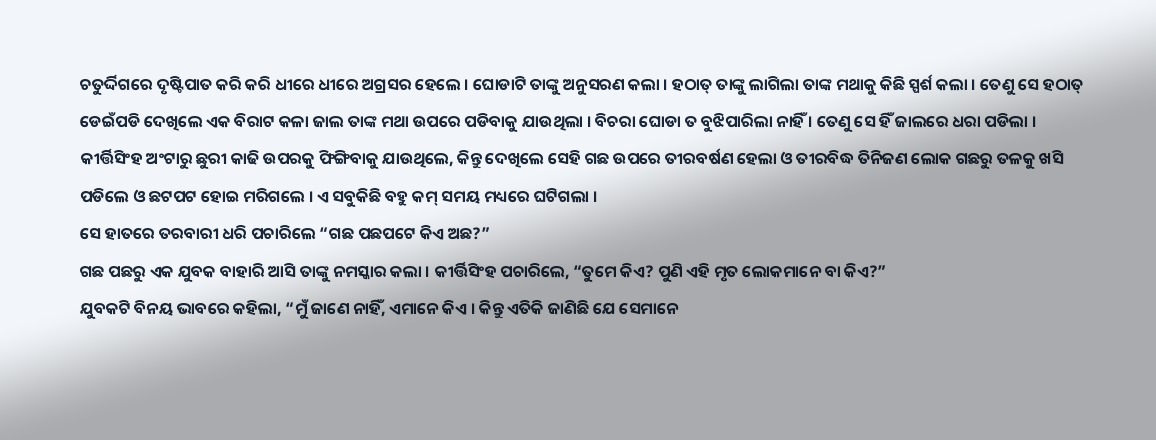ଚତୁର୍ଦ୍ଦିଗରେ ଦୃଷ୍ଟିପାତ କରି କରି ଧୀରେ ଧୀରେ ଅଗ୍ରସର ହେଲେ । ଘୋଡାଟି ତାଙ୍କୁ ଅନୁସରଣ କଲା । ହଠାତ୍ ତାଙ୍କୁ ଲାଗିଲା ତାଙ୍କ ମଥାକୁ କିଛି ସ୍ପର୍ଶ କଲା । ତେଣୁ ସେ ହଠାତ୍ ଡେଇଁପଡି ଦେଖିଲେ ଏକ ବିରାଟ କଳା ଜାଲ ତାଙ୍କ ମଥା ଉପରେ ପଡିବାକୁ ଯାଉଥିଲା । ବିଚରା ଘୋଡା ତ ବୁଝିପାରିଲା ନାହିଁ । ତେଣୁ ସେ ହିଁ ଜାଲରେ ଧରା ପଡିଲା ।
କୀର୍ତ୍ତିସିଂହ ଅଂଟାରୁ ଛୁରୀ କାଢି ଉପରକୁ ଫିଙ୍ଗିବାକୁ ଯାଉଥିଲେ, କିନ୍ତୁ ଦେଖିଲେ ସେହି ଗଛ ଉପରେ ତୀରବର୍ଷଣ ହେଲା ଓ ତୀରବିଦ୍ଧ ତିନିଜଣ ଲୋକ ଗଛରୁ ତଳକୁ ଖସି ପଡିଲେ ଓ ଛଟପଟ ହୋଇ ମରିଗଲେ । ଏ ସବୁକିଛି ବହୁ କମ୍ ସମୟ ମଧ୍ୟରେ ଘଟିଗଲା ।
ସେ ହାତରେ ତରବାରୀ ଧରି ପଚାରିଲେ “ଗଛ ପଛପଟେ କିଏ ଅଛ?”
ଗଛ ପଛରୁ ଏକ ଯୁବକ ବାହାରି ଆସି ତାଙ୍କୁ ନମସ୍କାର କଲା । କୀର୍ତ୍ତିସିଂହ ପଚାରିଲେ, “ତୁମେ କିଏ? ପୁଣି ଏହି ମୃତ ଲୋକମାନେ ବା କିଏ?”
ଯୁବକଟି ବିନୟ ଭାବରେ କହିଲା, “ମୁଁ ଜାଣେ ନାହିଁ, ଏମାନେ କିଏ । କିନ୍ତୁ ଏତିକି ଜାଣିଛି ଯେ ସେମାନେ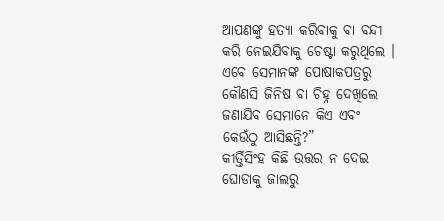ଆପଣଙ୍କୁ ହତ୍ୟା କରିବାକୁ ବା ବନ୍ଦୀ କରି ନେଇଯିବାକୁ ଚେଷ୍ଟା କରୁଥିଲେ । ଏବେ ସେମାନଙ୍କ ପୋଷାକପତ୍ରରୁ କୌଣସି ଜିନିଷ ବା ଚିହ୍ନ ଦେଖିଲେ ଜଣାଯିବ ସେମାନେ କିଏ ଏବଂ କେଉଁଠୁ ଆସିଛନ୍ତି?”
କୀର୍ତ୍ତିସିଂହ କିଛି ଉତ୍ତର ନ ଦେଇ ଘୋଡାକୁ ଜାଲରୁ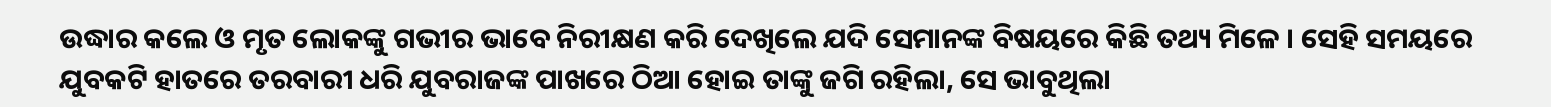ଉଦ୍ଧାର କଲେ ଓ ମୃତ ଲୋକଙ୍କୁ ଗଭୀର ଭାବେ ନିରୀକ୍ଷଣ କରି ଦେଖିଲେ ଯଦି ସେମାନଙ୍କ ବିଷୟରେ କିଛି ତଥ୍ୟ ମିଳେ । ସେହି ସମୟରେ ଯୁବକଟି ହାତରେ ତରବାରୀ ଧରି ଯୁବରାଜଙ୍କ ପାଖରେ ଠିଆ ହୋଇ ତାଙ୍କୁ ଜଗି ରହିଲା, ସେ ଭାବୁଥିଲା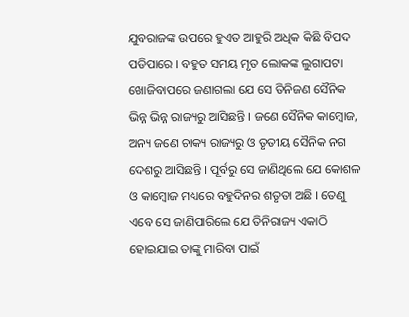ଯୁବରାଜଙ୍କ ଉପରେ ହୁଏତ ଆହୁରି ଅଧିକ କିଛି ବିପଦ ପଡିପାରେ । ବହୁତ ସମୟ ମୃତ ଲୋକଙ୍କ ଲୁଗାପଟା ଖୋଜିବାପରେ ଜଣାଗଲା ଯେ ସେ ତିନିଜଣ ସୈନିକ ଭିନ୍ନ ଭିନ୍ନ ରାଜ୍ୟରୁ ଆସିଛନ୍ତି । ଜଣେ ସୈନିକ କାମ୍ବୋଜ, ଅନ୍ୟ ଜଣେ ଚାକ୍ୟ ରାଜ୍ୟରୁ ଓ ତୃତୀୟ ସୈନିକ ନଗ ଦେଶରୁ ଆସିଛନ୍ତି । ପୂର୍ବରୁ ସେ ଜାଣିଥିଲେ ଯେ କୋଶଳ ଓ କାମ୍ବୋଜ ମଧ୍ୟରେ ବହୁଦିନର ଶତୃତା ଅଛି । ତେଣୁ ଏବେ ସେ ଜାଣିପାରିଲେ ଯେ ତିନିରାଜ୍ୟ ଏକାଠି ହୋଇଯାଇ ତାଙ୍କୁ ମାରିବା ପାଇଁ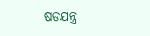ଷଡଯନ୍ତ୍ର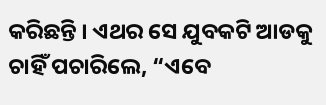କରିଛନ୍ତି । ଏଥର ସେ ଯୁବକଟି ଆଡକୁ ଚାହିଁ ପଚାରିଲେ, “ଏବେ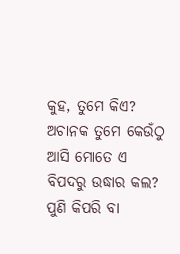କୁହ, ତୁମେ କିଏ? ଅଚାନକ ତୁମେ କେଉଁଠୁ ଆସି ମୋତେ ଏ ବିପଦରୁ ଉଦ୍ଧାର କଲ? ପୁଣି କିପରି ବା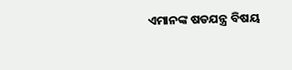ଏମାନଙ୍କ ଷଡଯନ୍ତ୍ର ବିଷୟ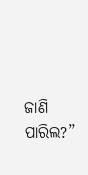ଜାଣି ପାରିଲ?”